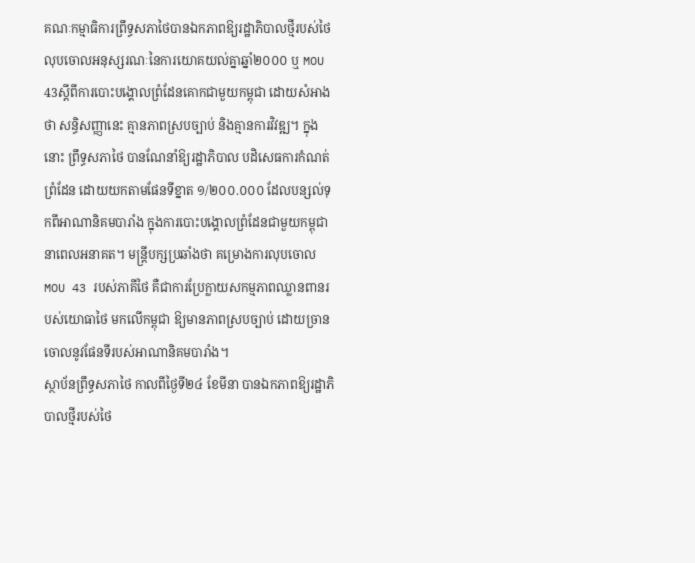គណៈកម្មាធិការព្រឹទ្ធសភាថៃបានឯកភាពឱ្យរដ្ឋាភិបាលថ្មីរបស់ថៃលុបចោលអនុស្សរណៈនៃការយោគយល់គ្នាឆ្នាំ២០០០ ឬ MOU 43ស្ដីពីការបោះបង្គោលព្រំដែនគោកជាមួយកម្ពុជា ដោយសំអាងថា សន្ធិសញ្ញានេះ គ្មានភាពស្របច្បាប់ និងគ្មានការវិវឌ្ឍ។ ក្នុងនោះ ព្រឹទ្ធសភាថៃ បានណែនាំឱ្យរដ្ឋាភិបាល បដិសេធការកំណត់ព្រំដែន ដោយយកតាមផែនទីខ្នាត ១/២០០.០០០ ដែលបន្សល់ទុកពីអាណានិគមបារាំង ក្នុងការបោះបង្គោលព្រំដែនជាមួយកម្ពុជា នាពេលអនាគត។ មន្ត្រីបក្សប្រឆាំងថា គម្រោងការលុបចោល MOU 43 របស់ភាគីថៃ គឺជាការប្រែក្លាយសកម្មភាពឈ្លានពានរបស់យោធាថៃ មកលើកម្ពុជា ឱ្យមានភាពស្របច្បាប់ ដោយច្រានចោលនូវផែនទីរបស់អាណានិគមបារាំង។
ស្ថាប័នព្រឹទ្ធសភាថៃ កាលពីថ្ងៃទី២៤ ខែមីនា បានឯកភាពឱ្យរដ្ឋាភិបាលថ្មីរបស់ថៃ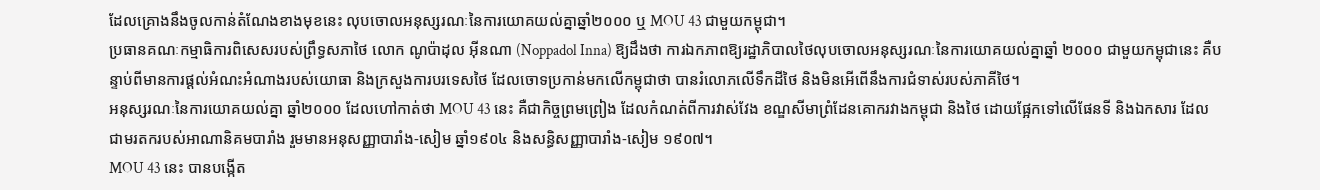ដែលគ្រោងនឹងចូលកាន់តំណែងខាងមុខនេះ លុបចោលអនុស្សរណៈនៃការយោគយល់គ្នាឆ្នាំ២០០០ ឬ MOU 43 ជាមួយកម្ពុជា។
ប្រធានគណៈកម្មាធិការពិសេសរបស់ព្រឹទ្ធសភាថៃ លោក ណូប៉ាដុល អ៊ីនណា (Noppadol Inna) ឱ្យដឹងថា ការឯកភាពឱ្យរដ្ឋាភិបាលថៃលុបចោលអនុស្សរណៈនៃការយោគយល់គ្នាឆ្នាំ ២០០០ ជាមួយកម្ពុជានេះ គឺបន្ទាប់ពីមានការផ្ដល់អំណះអំណាងរបស់យោធា និងក្រសួងការបរទេសថៃ ដែលចោទប្រកាន់មកលើកម្ពុជាថា បានរំលោភលើទឹកដីថៃ និងមិនអើពើនឹងការជំទាស់របស់ភាគីថៃ។
អនុស្សរណៈនៃការយោគយល់គ្នា ឆ្នាំ២០០០ ដែលហៅកាត់ថា MOU 43 នេះ គឺជាកិច្ចព្រមព្រៀង ដែលកំណត់ពីការវាស់វែង ខណ្ឌសីមាព្រំដែនគោករវាងកម្ពុជា និងថៃ ដោយផ្អែកទៅលើផែនទី និងឯកសារ ដែលជាមរតករបស់អាណានិគមបារាំង រួមមានអនុសញ្ញាបារាំង-សៀម ឆ្នាំ១៩០៤ និងសន្ធិសញ្ញាបារាំង-សៀម ១៩០៧។
MOU 43 នេះ បានបង្កើត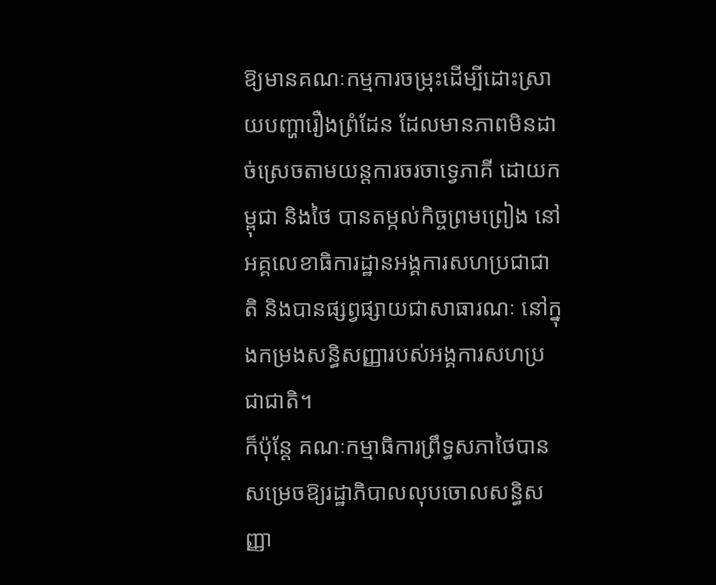ឱ្យមានគណៈកម្មការចម្រុះដើម្បីដោះស្រាយបញ្ហារឿងព្រំដែន ដែលមានភាពមិនដាច់ស្រេចតាមយន្តការចរចាទ្វេភាគី ដោយកម្ពុជា និងថៃ បានតម្កល់កិច្ចព្រមព្រៀង នៅអគ្គលេខាធិការដ្ឋានអង្គការសហប្រជាជាតិ និងបានផ្សព្វផ្សាយជាសាធារណៈ នៅក្នុងកម្រងសន្ធិសញ្ញារបស់អង្គការសហប្រជាជាតិ។
ក៏ប៉ុន្តែ គណៈកម្មាធិការព្រឹទ្ធសភាថៃបានសម្រេចឱ្យរដ្ឋាភិបាលលុបចោលសន្ធិសញ្ញា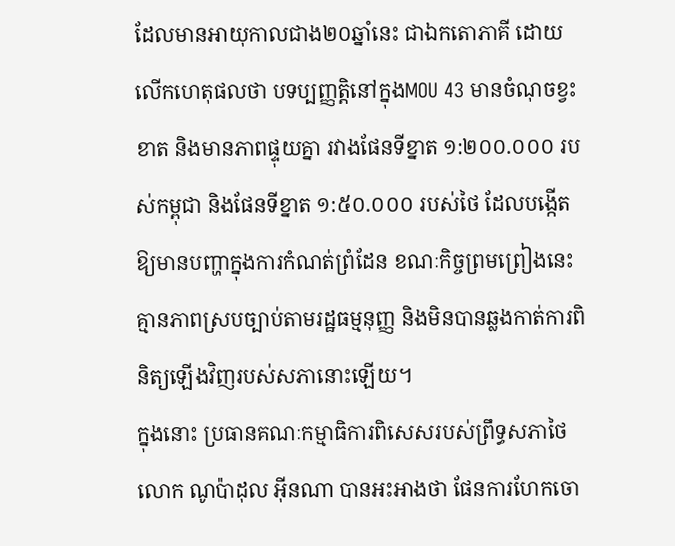ដែលមានអាយុកាលជាង២០ឆ្នាំនេះ ជាឯកតោភាគី ដោយលើកហេតុផលថា បទប្បញ្ញត្តិនៅក្នុងMOU 43 មានចំណុចខ្វះខាត និងមានភាពផ្ទុយគ្នា រវាងផែនទីខ្នាត ១:២០០.០០០ របស់កម្ពុជា និងផែនទីខ្នាត ១:៥០.០០០ របស់ថៃ ដែលបង្កើតឱ្យមានបញ្ហាក្នុងការកំណត់ព្រំដែន ខណៈកិច្ចព្រមព្រៀងនេះ គ្មានភាពស្របច្បាប់តាមរដ្ឋធម្មនុញ្ញ និងមិនបានឆ្លងកាត់ការពិនិត្យឡើងវិញរបស់សភានោះឡើយ។
ក្នុងនោះ ប្រធានគណៈកម្មាធិការពិសេសរបស់ព្រឹទ្ធសភាថៃ លោក ណូប៉ាដុល អ៊ីនណា បានអះអាងថា ផែនការហែកចោ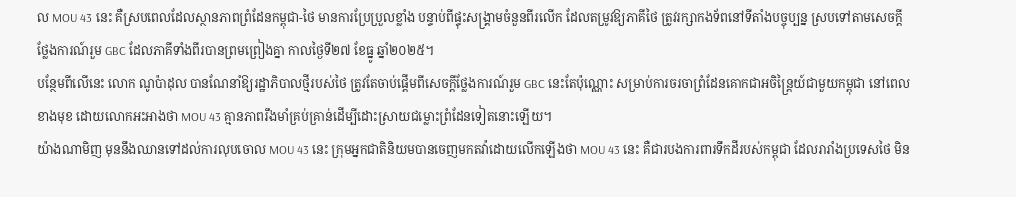ល MOU 43 នេះ គឺស្របពេលដែលស្ថានភាពព្រំដែនកម្ពុជា-ថៃ មានការប្រែប្រួលខ្លាំង បន្ទាប់ពីផ្ទុះសង្គ្រាមចំនួនពីរលើក ដែលតម្រូវឱ្យភាគីថៃ ត្រូវរក្សាកងទ័ពនៅទីតាំងបច្ចុប្បន្ន ស្របទៅតាមសេចក្ដីថ្លែងការណ៍រួម GBC ដែលភាគីទាំងពីរបានព្រមព្រៀងគ្នា កាលថ្ងៃទី២៧ ខែធ្នូ ឆ្នាំ២០២៥។
បន្ថែមពីលើនេះ លោក ណូប៉ាដុល បានណែនាំឱ្យរដ្ឋាភិបាលថ្មីរបស់ថៃ ត្រូវតែចាប់ផ្ដើមពីសេចក្ដីថ្លែងការណ៍រួម GBC នេះតែប៉ុណ្ណោះ សម្រាប់ការចរចាព្រំដែនគោកជាអចិន្ត្រៃយ៍ជាមួយកម្ពុជា នៅពេលខាងមុខ ដោយលោកអះអាងថា MOU 43 គ្មានភាពរឹងមាំគ្រប់គ្រាន់ដើម្បីដោះស្រាយជម្លោះព្រំដែនទៀតនោះឡើយ។
យ៉ាងណាមិញ មុននឹងឈានទៅដល់ការលុបចោល MOU 43 នេះ ក្រុមអ្នកជាតិនិយមបានចេញមកតវ៉ាដោយលើកឡើងថា MOU 43 នេះ គឺជារបងការពារទឹកដីរបស់កម្ពុជា ដែលរារាំងប្រទេសថៃ មិន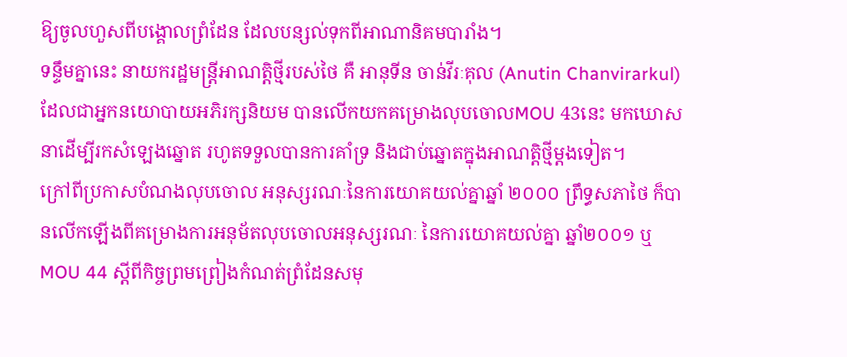ឱ្យចូលហួសពីបង្គោលព្រំដែន ដែលបន្សល់ទុកពីអាណានិគមបារាំង។
ទន្ទឹមគ្នានេះ នាយករដ្ឋមន្ត្រីអាណត្តិថ្មីរបស់ថៃ គឺ អានុទីន ចាន់វីរៈគុល (Anutin Chanvirarkul) ដែលជាអ្នកនយោបាយអភិរក្សនិយម បានលើកយកគម្រោងលុបចោលMOU 43នេះ មកឃោសនាដើម្បីរកសំឡេងឆ្នោត រហូតទទួលបានការគាំទ្រ និងជាប់ឆ្នោតក្នុងអាណត្តិថ្មីម្ដងទៀត។
ក្រៅពីប្រកាសបំណងលុបចោល អនុស្សរណៈនៃការយោគយល់គ្នាឆ្នាំ ២០០០ ព្រឹទ្ធសភាថៃ ក៏បានលើកឡើងពីគម្រោងការអនុម័តលុបចោលអនុស្សរណៈ នៃការយោគយល់គ្នា ឆ្នាំ២០០១ ឬMOU 44 ស្ដីពីកិច្ចព្រមព្រៀងកំណត់ព្រំដែនសមុ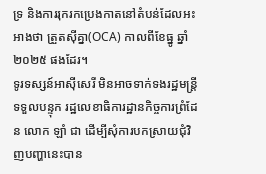ទ្រ និងការរុករកប្រេងកាតនៅតំបន់ដែលអះអាងថា ត្រួតស៊ីគ្នា(OCA) កាលពីខែធ្នូ ឆ្នាំ២០២៥ ផងដែរ។
ទូរទស្សន៍អាស៊ីសេរី មិនអាចទាក់ទងរដ្ឋមន្ត្រីទទួលបន្ទុក រដ្ឋលេខាធិការដ្ឋានកិច្ចការព្រំដែន លោក ឡាំ ជា ដើម្បីសុំការបកស្រាយជុំវិញបញ្ហានេះបាន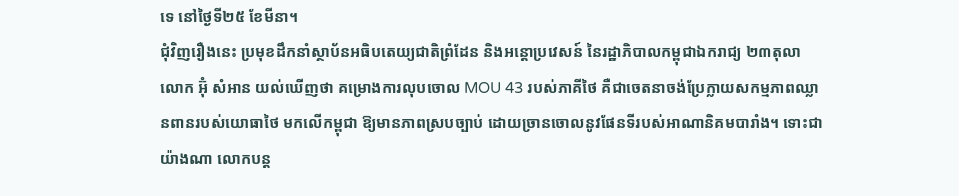ទេ នៅថ្ងៃទី២៥ ខែមីនា។
ជុំវិញរឿងនេះ ប្រមុខដឹកនាំស្ថាប័នអធិបតេយ្យជាតិព្រំដែន និងអន្តោប្រវេសន៍ នៃរដ្ឋាភិបាលកម្ពុជាឯករាជ្យ ២៣តុលា លោក អ៊ុំ សំអាន យល់ឃើញថា គម្រោងការលុបចោល MOU 43 របស់ភាគីថៃ គឺជាចេតនាចង់ប្រែក្លាយសកម្មភាពឈ្លានពានរបស់យោធាថៃ មកលើកម្ពុជា ឱ្យមានភាពស្របច្បាប់ ដោយច្រានចោលនូវផែនទីរបស់អាណានិគមបារាំង។ ទោះជាយ៉ាងណា លោកបន្ត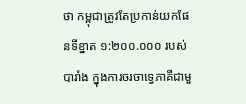ថា កម្ពុជាត្រូវតែប្រកាន់យកផែនទីខ្នាត ១:២០០.០០០ របស់បារាំង ក្នុងការចរចាទ្វេភាគីជាមួ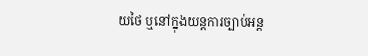យថៃ ឬនៅក្នុងយន្តការច្បាប់អន្ត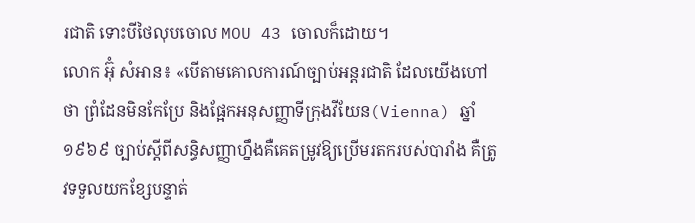រជាតិ ទោះបីថៃលុបចោល MOU 43 ចោលក៏ដោយ។
លោក អ៊ុំ សំអាន៖ «បើតាមគោលការណ៍ច្បាប់អន្តរជាតិ ដែលយើងហៅថា ព្រំដែនមិនកែប្រែ និងផ្អែកអនុសញ្ញាទីក្រុងវីយែន(Vienna) ឆ្នាំ១៩៦៩ ច្បាប់ស្ដីពីសន្ធិសញ្ញាហ្នឹងគឺគេតម្រូវឱ្យប្រើមរតករបស់បារាំង គឺត្រូវទទួលយកខ្សែបន្ទាត់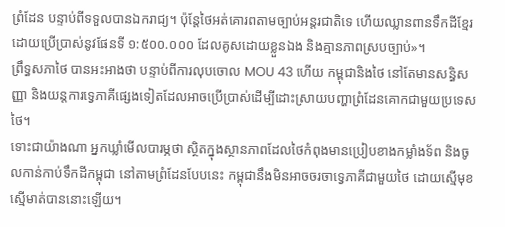ព្រំដែន បន្ទាប់ពីទទួលបានឯករាជ្យ។ ប៉ុន្តែថៃអត់គោរពតាមច្បាប់អន្តរជាតិទេ ហើយឈ្លានពានទឹកដីខ្មែរ ដោយប្រើប្រាស់នូវផែនទី ១:៥០០.០០០ ដែលគូសដោយខ្លួនឯង និងគ្មានភាពស្របច្បាប់»។
ព្រឹទ្ធសភាថៃ បានអះអាងថា បន្ទាប់ពីការលុបចោល MOU 43 ហើយ កម្ពុជានិងថៃ នៅតែមានសន្ធិសញ្ញា និងយន្តការទ្វេភាគីផ្សេងទៀតដែលអាចប្រើប្រាស់ដើម្បីដោះស្រាយបញ្ហាព្រំដែនគោកជាមួយប្រទេសថៃ។
ទោះជាយ៉ាងណា អ្នកឃ្លាំមើលបារម្ភថា ស្ថិតក្នុងស្ថានភាពដែលថៃកំពុងមានប្រៀបខាងកម្លាំងទ័ព និងចូលកាន់កាប់ទឹកដីកម្ពុជា នៅតាមព្រំដែនបែបនេះ កម្ពុជានឹងមិនអាចចរចាទ្វេភាគីជាមួយថៃ ដោយស្មើមុខស្មើមាត់បាននោះឡើយ។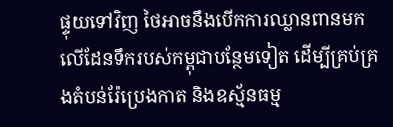ផ្ទុយទៅវិញ ថៃអាចនឹងបើកការឈ្លានពានមកលើដែនទឹករបស់កម្ពុជាបន្ថែមទៀត ដើម្បីគ្រប់គ្រងតំបន់រ៉ែប្រេងកាត និងឧស្ម័នធម្ម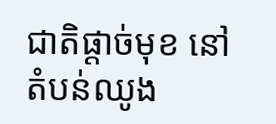ជាតិផ្ដាច់មុខ នៅតំបន់ឈូង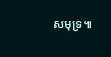សមុទ្រ៕